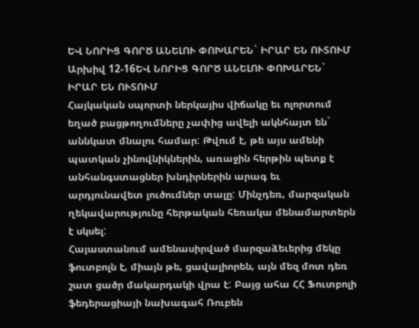ԵՎ ՆՈՐԻՑ ԳՈՐԾ ԱՆԵԼՈՒ ՓՈԽԱՐԵՆ` ԻՐԱՐ ԵՆ ՈՒՏՈՒՄ
Արխիվ 12-16ԵՎ ՆՈՐԻՑ ԳՈՐԾ ԱՆԵԼՈՒ ՓՈԽԱՐԵՆ` ԻՐԱՐ ԵՆ ՈՒՏՈՒՄ
Հայկական սպորտի ներկայիս վիճակը եւ ոլորտում եղած բացթողումները չափից ավելի ակնհայտ են` աննկատ մնալու համար: Թվում է, թե այս ամենի պատկան չինովնիկներին, առաջին հերթին պետք է անհանգստացներ խնդիրներին արագ եւ արդյունավետ լուծումներ տալը: Մինչդեռ, մարզական ղեկավարությունը հերթական հեռակա մենամարտերն է սկսել:
Հայաստանում ամենասիրված մարզաձեւերից մեկը ֆուտբոլն է, միայն թե, ցավալիորեն, այն մեզ մոտ դեռ շատ ցածր մակարդակի վրա է: Բայց ահա ՀՀ Ֆուտբոլի ֆեդերացիայի նախագահ Ռուբեն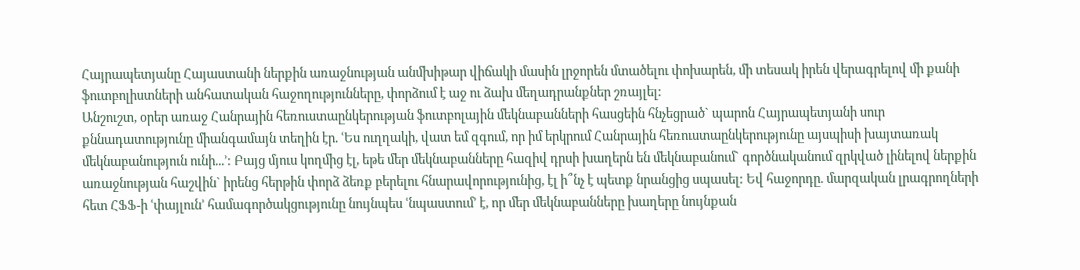Հայրապետյանը Հայաստանի ներքին առաջնության անմխիթար վիճակի մասին լրջորեն մտածելու փոխարեն, մի տեսակ իրեն վերագրելով մի քանի ֆուտբոլիստների անհատական հաջողությունները, փորձում է աջ ու ձախ մեղադրանքներ շռայլել:
Անշուշտ, օրեր առաջ Հանրային հեռուստաընկերության ֆուտբոլային մեկնաբանների հասցեին հնչեցրած` պարոն Հայրապետյանի սուր քննադատությունը միանգամայն տեղին էր. ՙԵս ուղղակի, վատ եմ զգում, որ իմ երկրում Հանրային հեռուստաընկերությունը այսպիսի խայտառակ մեկնաբանություն ունի...՚: Բայց մյուս կողմից էլ, եթե մեր մեկնաբանները հազիվ դրսի խաղերն են մեկնաբանում` գործնականում զրկված լինելով ներքին առաջնության հաշվին` իրենց հերթին փորձ ձեռք բերելու հնարավորությունից, էլ ի՞նչ է պետք նրանցից սպասել: Եվ հաջորդը. մարզական լրագրողների հետ ՀՖՖ-ի ՙփայլուն՚ համագործակցությունը նույնպես ՙնպաստում՚ է, որ մեր մեկնաբանները խաղերը նույնքան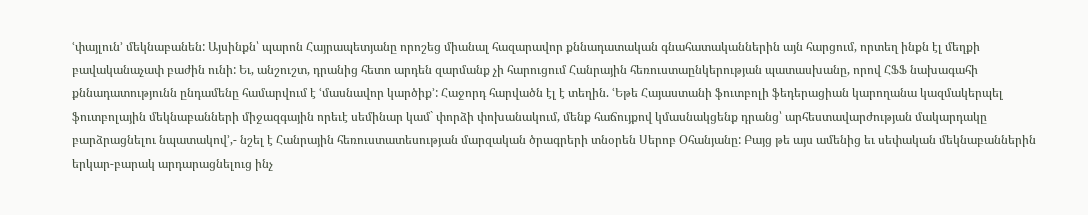ՙփայլուն՚ մեկնաբանեն: Այսինքն՝ պարոն Հայրապետյանը որոշեց միանալ հազարավոր քննադատական գնահատականներին այն հարցում, որտեղ ինքն էլ մեղքի բավականաչափ բաժին ունի: Եւ, անշուշտ, դրանից հետո արդեն զարմանք չի հարուցում Հանրային հեռուստաընկերության պատասխանը, որով ՀՖՖ նախագահի քննադատությունն ընդամենը համարվում է ՙմասնավոր կարծիք՚: Հաջորդ հարվածն էլ է տեղին. ՙԵթե Հայաստանի ֆուտբոլի ֆեդերացիան կարողանա կազմակերպել ֆուտբոլային մեկնաբանների միջազգային որեւէ սեմինար կամ` փորձի փոխանակում, մենք հաճույքով կմասնակցենք դրանց՝ արհեստավարժության մակարդակը բարձրացնելու նպատակով՚,- նշել է Հանրային հեռուստատեսության մարզական ծրագրերի տնօրեն Սերոբ Օհանյանը: Բայց թե այս ամենից եւ սեփական մեկնաբաններին երկար-բարակ արդարացնելուց ինչ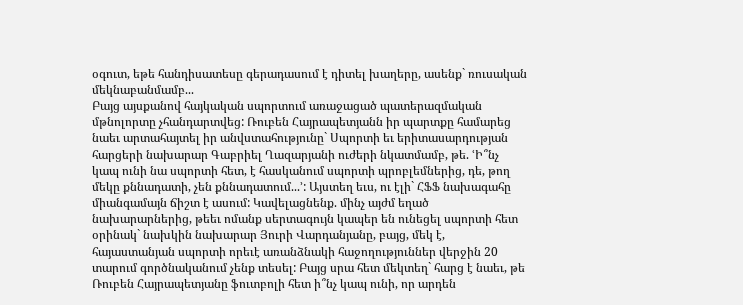օգուտ, եթե հանդիսատեսը գերադասում է դիտել խաղերը, ասենք` ռուսական մեկնաբանմամբ...
Բայց այսքանով հայկական սպորտում առաջացած պատերազմական մթնոլորտը չհանդարտվեց: Ռուբեն Հայրապետյանն իր պարտքը համարեց նաեւ արտահայտել իր անվստահությունը` Սպորտի եւ երիտասարդության հարցերի նախարար Գաբրիել Ղազարյանի ուժերի նկատմամբ, թե. ՙԻ՞նչ կապ ունի նա սպորտի հետ, է հասկանում սպորտի պրոբլեմներից, դե, թող մեկը քննադատի, չեն քննադատում...՚: Այստեղ եւս, ու էլի` ՀՖՖ նախագահը միանգամայն ճիշտ է ասում: Կավելացնենք. մինչ այժմ եղած նախարարներից, թեեւ ոմանք սերտագույն կապեր են ունեցել սպորտի հետ օրինակ` նախկին նախարար Յուրի Վարդանյանը, բայց, մեկ է, հայաստանյան սպորտի որեւէ առանձնակի հաջողություններ վերջին 20 տարում գործնականում չենք տեսել: Բայց սրա հետ մեկտեղ` հարց է նաեւ, թե Ռուբեն Հայրապետյանը ֆուտբոլի հետ ի՞նչ կապ ունի, որ արդեն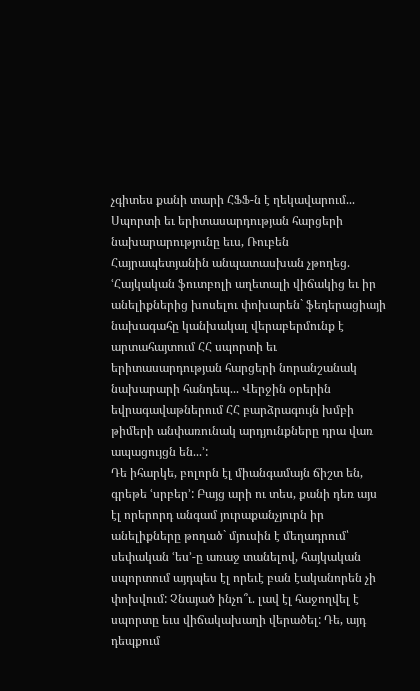չգիտես քանի տարի ՀՖՖ-ն է ղեկավարում...
Սպորտի եւ երիտասարդության հարցերի նախարարությունը եւս, Ռուբեն Հայրապետյանին անպատասխան չթողեց. ՙՀայկական ֆուտբոլի աղետալի վիճակից եւ իր անելիքներից խոսելու փոխարեն` ֆեդերացիայի նախագահը կանխակալ վերաբերմունք է արտահայտում ՀՀ սպորտի եւ երիտասարդության հարցերի նորանշանակ նախարարի հանդեպ... Վերջին օրերին եվրագավաթներում ՀՀ բարձրագույն խմբի թիմերի անփառունակ արդյունքները դրա վառ ապացույցն են...՚:
Դե իհարկե, բոլորն էլ միանգամայն ճիշտ են, գրեթե ՙսրբեր՚: Բայց արի ու տես, քանի դեռ այս էլ որերորդ անգամ յուրաքանչյուրն իր անելիքները թողած` մյուսին է մեղադրում՝ սեփական ՙես՚-ը առաջ տանելով, հայկական սպորտում այդպես էլ որեւէ բան էականորեն չի փոխվում: Չնայած ինչո՞ւ. լավ էլ հաջողվել է սպորտը եւս վիճակախաղի վերածել: Դե, այդ դեպքում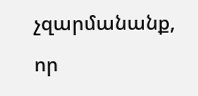չզարմանանք, որ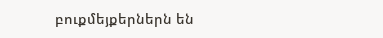բուքմեյքերներն են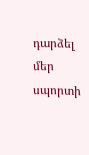դարձել մեր սպորտի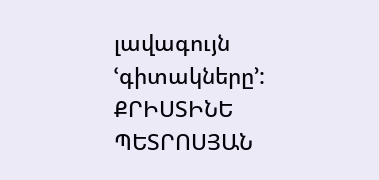լավագույն ՙգիտակները՚:
ՔՐԻՍՏԻՆԵ ՊԵՏՐՈՍՅԱՆ